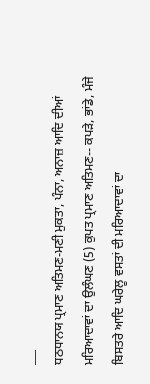___
ਧਠਧਾਨਯ ਪ੍ਰਮਾਣ ਅਤਿਮਣ-ਮਣੀ ਮੁਕਤਾ, ਪੰਨਾ, ਅਨਾਜ਼ ਆਦਿ ਦੀਆਂ ਮਰਿਆਦਾਵਾਂ ਦਾ ਉਲੰਘਣ (5) ਕੁਪਤ ਪ੍ਰਮਾਣ ਅਤਿਮਣ-- ਕਪੜੇ, ਭਾਂਡੇ, ਮੰਜੇ ਬਿਸਤਰੇ ਆਦਿ ਘਰੇਲੂ ਵਸਤਾਂ ਦੀ ਮਰਿਆਦਾਵਾਂ ਦਾ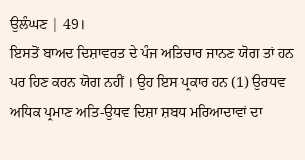ਉਲੰਘਣ | 49।
ਇਸਤੋਂ ਬਾਅਦ ਦਿਸ਼ਾਵਰਤ ਦੇ ਪੰਜ ਅਤਿਚਾਰ ਜਾਨਣ ਯੋਗ ਤਾਂ ਹਨ ਪਰ ਹਿਣ ਕਰਨ ਯੋਗ ਨਹੀਂ । ਉਹ ਇਸ ਪ੍ਰਕਾਰ ਹਨ (1) ਉਰਧਵ ਅਧਿਕ ਪ੍ਰਮਾਣ ਅਤਿ-ਉਧਵ ਦਿਸ਼ਾ ਸ਼ਬਧ ਮਰਿਆਦਾਵਾਂ ਦਾ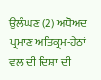ਉਲੰਘਣ (2) ਅਧੋਅਦ ਪ੍ਰਮਾਣ ਅਤਿਕ੍ਰਮ-ਹੇਠਾਂ ਵਲ ਦੀ ਦਿਸ਼ਾ ਦੀ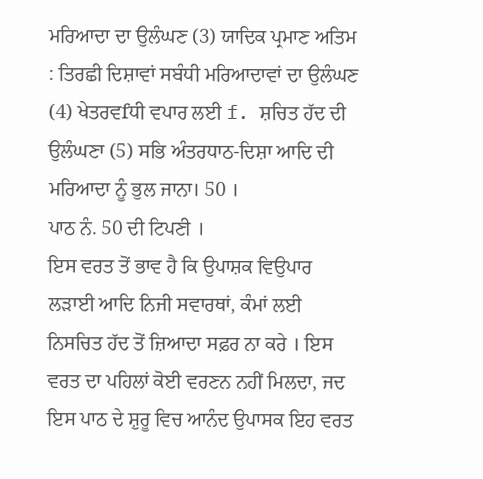ਮਰਿਆਦਾ ਦਾ ਉਲੰਘਣ (3) ਯਾਦਿਕ ਪ੍ਰਮਾਣ ਅਤਿਮ : ਤਿਰਛੀ ਦਿਸ਼ਾਵਾਂ ਸਬੰਧੀ ਮਰਿਆਦਾਵਾਂ ਦਾ ਉਲੰਘਣ (4) ਖੇਤਰਵfਧੀ ਵਪਾਰ ਲਈ f. ਸ਼ਚਿਤ ਹੱਦ ਦੀ ਉਲੰਘਣਾ (5) ਸਭਿ ਅੰਤਰਧਾਠ-ਦਿਸ਼ਾ ਆਦਿ ਦੀ ਮਰਿਆਦਾ ਨੂੰ ਭੁਲ ਜਾਨਾ। 50 ।
ਪਾਠ ਨੰ. 50 ਦੀ ਟਿਪਣੀ ।
ਇਸ ਵਰਤ ਤੋਂ ਭਾਵ ਹੈ ਕਿ ਉਪਾਸ਼ਕ ਵਿਉਪਾਰ ਲੜਾਈ ਆਦਿ ਨਿਜੀ ਸਵਾਰਥਾਂ, ਕੰਮਾਂ ਲਈ ਨਿਸਚਿਤ ਹੱਦ ਤੋਂ ਜ਼ਿਆਦਾ ਸਫ਼ਰ ਨਾ ਕਰੇ । ਇਸ ਵਰਤ ਦਾ ਪਹਿਲਾਂ ਕੋਈ ਵਰਣਨ ਨਹੀਂ ਮਿਲਦਾ, ਜਦ ਇਸ ਪਾਠ ਦੇ ਸ਼ੁਰੂ ਵਿਚ ਆਨੰਦ ਉਪਾਸਕ ਇਹ ਵਰਤ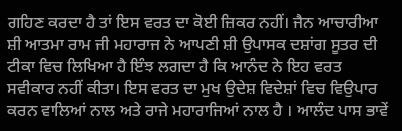ਗਹਿਣ ਕਰਦਾ ਹੈ ਤਾਂ ਇਸ ਵਰਤ ਦਾ ਕੋਈ ਜ਼ਿਕਰ ਨਹੀਂ। ਜੈਨ ਆਚਾਰੀਆ ਸ਼ੀ ਆਤਮਾ ਰਾਮ ਜੀ ਮਹਾਰਾਜ ਨੇ ਆਪਣੀ ਸ਼ੀ ਉਪਾਸਕ ਦਸ਼ਾਂਗ ਸੂਤਰ ਦੀ ਟੀਕਾ ਵਿਚ ਲਿਖਿਆ ਹੈ ਇੰਝ ਲਗਦਾ ਹੈ ਕਿ ਆਨੰਦ ਨੇ ਇਹ ਵਰਤ ਸਵੀਕਾਰ ਨਹੀਂ ਕੀਤਾ। ਇਸ ਵਰਤ ਦਾ ਮੁਖ ਉਦੇਸ਼ ਵਿਦੇਸ਼ਾਂ ਵਿਚ ਵਿਉਪਾਰ ਕਰਨ ਵਾਲਿਆਂ ਨਾਲ ਅਤੇ ਰਾਜੇ ਮਹਾਰਾਜਿਆਂ ਨਾਲ ਹੈ । ਆਲੰਦ ਪਾਸ ਭਾਵੇਂ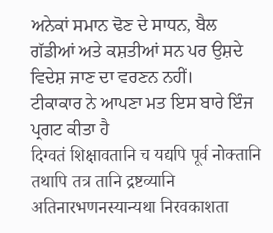ਅਨੇਕਾਂ ਸਮਾਨ ਢੋਣ ਦੇ ਸਾਧਨ, ਬੈਲ ਗੱਡੀਆਂ ਅਤੇ ਕਸ਼ਤੀਆਂ ਸਨ ਪਰ ਉਸ਼ਦੇ ਵਿਦੇਸ਼ ਜਾਣ ਦਾ ਵਰਣਨ ਨਹੀਂ।
ਟੀਕਾਕਾਰ ਨੇ ਆਪਣਾ ਮਤ ਇਸ ਬਾਰੇ ਇੰਜ ਪ੍ਰਗਟ ਕੀਤਾ ਹੈ
दिग्वतं शिक्षावतानि च यद्यपि पूर्व नोक्तानि तथापि तत्र तानि द्रष्टव्यानि अतिनारभणनस्यान्यथा निरवकाशता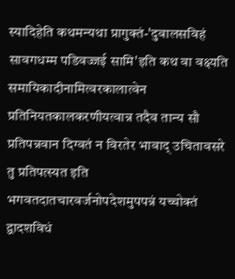स्यादिहेति कथमन्यथा प्रागुक्तं-'दुवालसविहं सावगधम्म पडिवज्जई सामि'इति कथ वा वक्ष्यति समायिकादीनामित्वरकालात्वेन प्रतिनियतकालकरणीयत्वान्न तदैव तान्य सौ प्रतिपन्नवान दिग्वतं न विरतेर भावाद् उचितावसरे तु प्रतिपत्स्यत इति भगवतदातचारवर्जनोपदेशमुपपन्नं यच्चोक्तं द्वादशविधं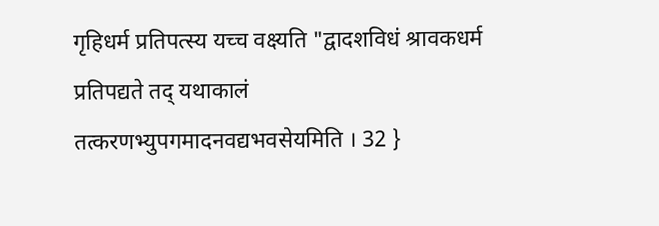गृहिधर्म प्रतिपत्स्य यच्च वक्ष्यति "द्वादशविधं श्रावकधर्म प्रतिपद्यते तद् यथाकालं तत्करणभ्युपगमादनवद्यभवसेयमिति । 32 }